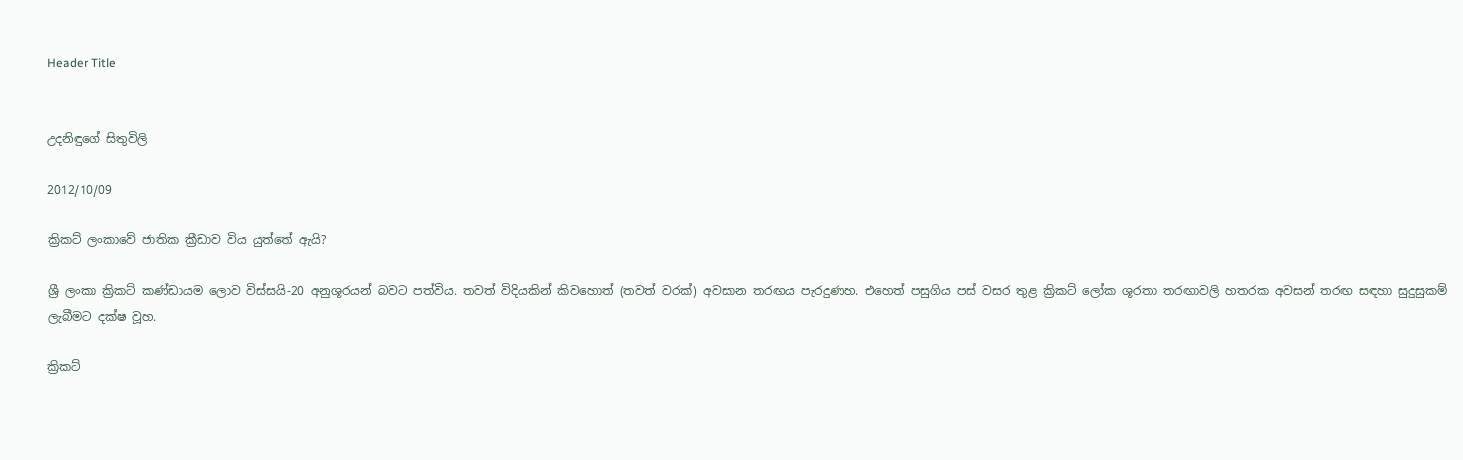Header Title


උදනිඳුගේ සිතුවිලි

2012/10/09

ක්‍රිකට් ලංකාවේ ජාතික ක්‍රීඩාව විය යුත්තේ ඇයි?

ශ්‍රී ලංකා ක්‍රිකට් කණ්ඩායම ලොව විස්සයි-20 අනුශූරයන් බවට පත්විය. තවත් විදියකින් කිවහොත් (තවත් වරක්) අවසාන තරඟය පැරදුණහ. එහෙත් පසුගිය පස් වසර තුළ ක්‍රිකට් ලෝක ශූරතා තරඟාවලි හතරක අවසන් තරඟ සඳහා සුදුසුකම් ලැබීමට දක්ෂ වූහ.

ක්‍රිකට්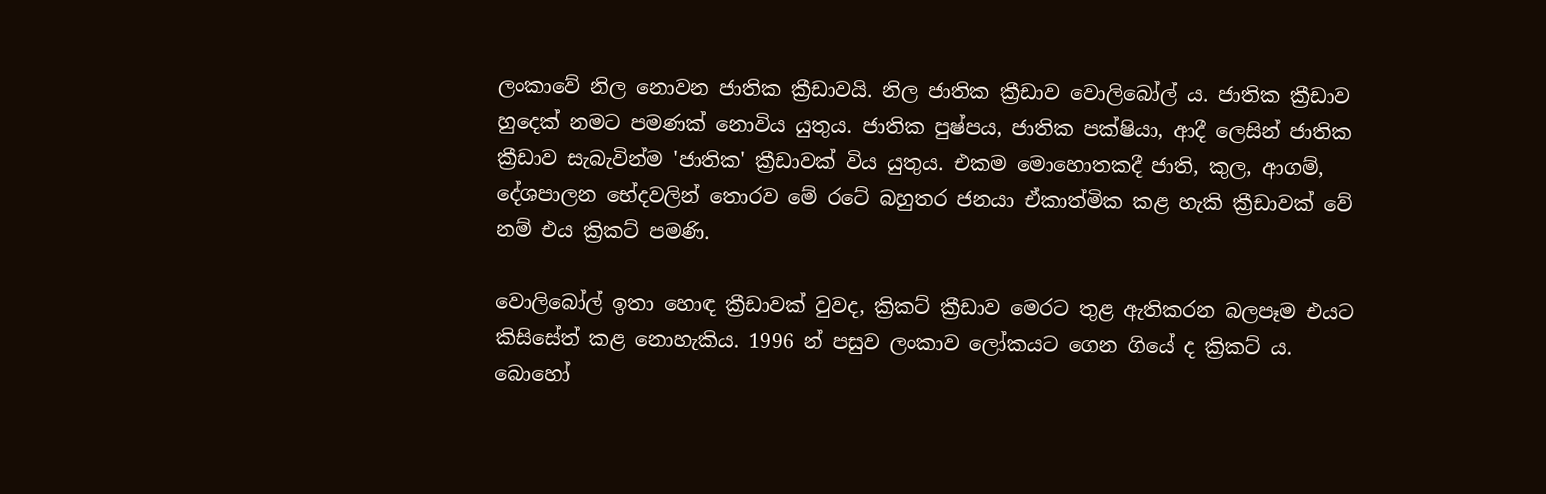ලංකාවේ නිල නොවන ජාතික ක්‍රීඩාවයි. නිල ජාතික ක්‍රීඩාව වොලිබෝල් ය. ජාතික ක්‍රීඩාව හුදෙක් නමට පමණක් නොවිය යුතුය. ජාතික පුෂ්පය, ජාතික පක්ෂියා, ආදී ලෙසින් ජාතික ක්‍රීඩාව සැබැවින්ම 'ජාතික' ක්‍රීඩාවක් විය යුතුය. එකම මොහොතකදී ජාති, කුල, ආගම්, දේශපාලන භේදවලින් තොරව මේ රටේ බහුතර ජනයා ඒකාත්මික කළ හැකි ක්‍රීඩාවක් වේ නම් එය ක්‍රිකට් පමණි.

වොලිබෝල් ඉතා හොඳ ක්‍රීඩාවක් වුවද, ක්‍රිකට් ක්‍රීඩාව මෙරට තුළ ඇතිකරන බලපෑම එයට කිසිසේත් කළ නොහැකිය. 1996 න් පසුව ලංකාව ලෝකයට ගෙන ගියේ ද ක්‍රිකට් ය. බොහෝ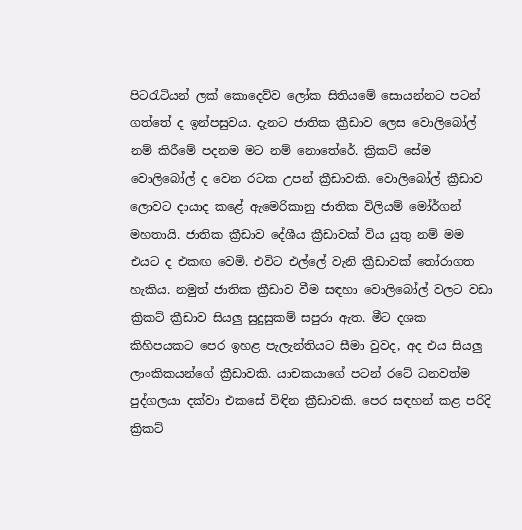පිටරැටියන් ලක් කොදෙව්ව ලෝක සිතියමේ සොයන්නට පටන් ගත්තේ ද ඉන්පසුවය. දැනට ජාතික ක්‍රීඩාව ලෙස වොලිබෝල් නම් කිරීමේ පදනම මට නම් නොතේරේ. ක්‍රිකට් සේම වොලිබෝල් ද වෙන රටක උපන් ක්‍රීඩාවකි. වොලිබෝල් ක්‍රීඩාව ලොවට දායාද කළේ ඇමෙරිකානු ජාතික විලියම් මෝර්ගන් මහතායි. ජාතික ක්‍රීඩාව දේශීය ක්‍රීඩාවක් විය යුතු නම් මම එයට ද එකඟ වෙමි. එවිට එල්ලේ වැනි ක්‍රීඩාවක් තෝරාගත හැකිය. නමුත් ජාතික ක්‍රීඩාව වීම සඳහා වොලිබෝල් වලට වඩා ක්‍රිකට් ක්‍රීඩාව සියලු සුදුසුකම් සපුරා ඇත. මීට දශක කිහිපයකට පෙර ඉහළ පැලැන්තියට සීමා වුවද, අද එය සියලු ලාංකිකයන්ගේ ක්‍රීඩාවකි. යාචකයාගේ පටන් රටේ ධනවත්ම පුද්ගලයා දක්වා එකසේ විඳින ක්‍රීඩාවකි. පෙර සඳහන් කළ පරිදි ක්‍රිකට්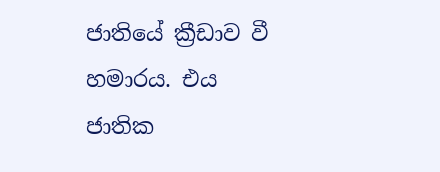ජාතියේ ක්‍රීඩාව වී හමාරය. එය ජාතික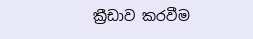ක්‍රීඩාව කරවීම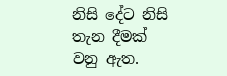නිසි දේට නිසි තැන දීමක් වනු ඇත.